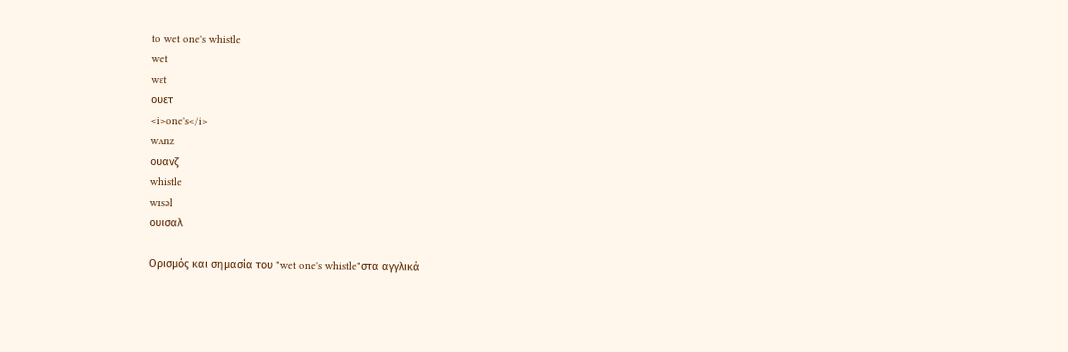to wet one's whistle
wet
wɛt
ουετ
<i>one's</i>
wʌnz
ουανζ
whistle
wɪsəl
ουισαλ

Ορισμός και σημασία του "wet one's whistle"στα αγγλικά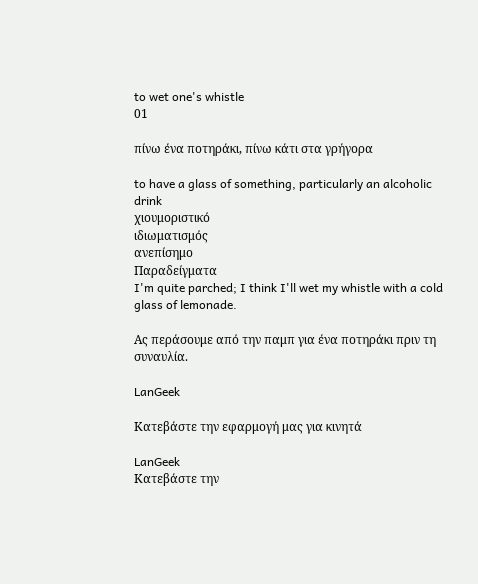to wet one's whistle
01

πίνω ένα ποτηράκι, πίνω κάτι στα γρήγορα

to have a glass of something, particularly an alcoholic drink
χιουμοριστικό
ιδιωματισμός
ανεπίσημο
Παραδείγματα
I'm quite parched; I think I'll wet my whistle with a cold glass of lemonade.

Ας περάσουμε από την παμπ για ένα ποτηράκι πριν τη συναυλία.

LanGeek

Κατεβάστε την εφαρμογή μας για κινητά

LanGeek
Κατεβάστε την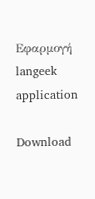Εφαρμογή
langeek application

Download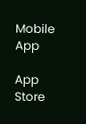Mobile App

App Store